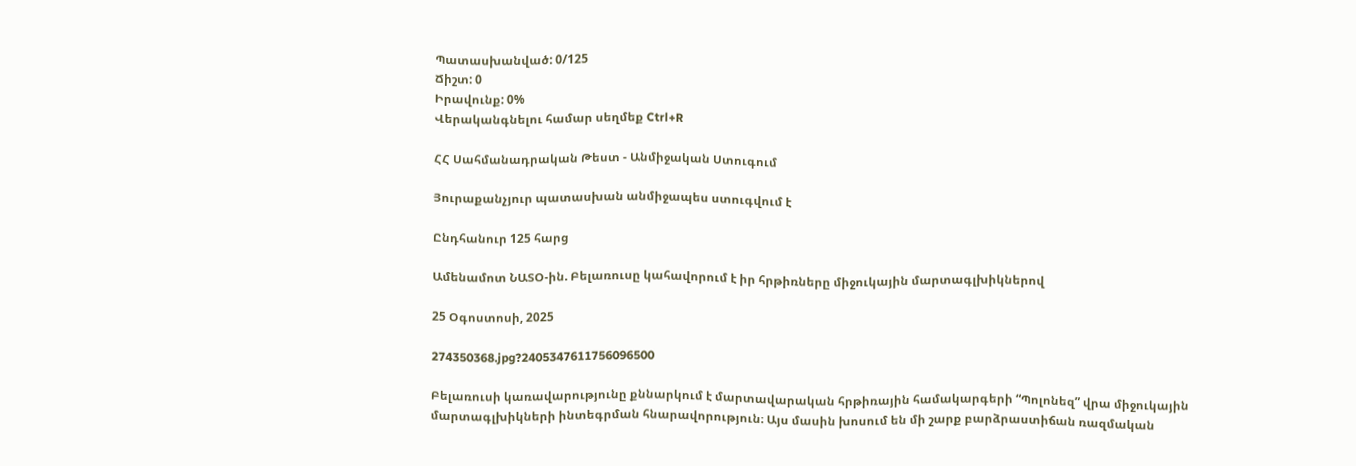Պատասխանված: 0/125
Ճիշտ: 0
Իրավունք: 0%
Վերականգնելու համար սեղմեք Ctrl+R

ՀՀ Սահմանադրական Թեստ - Անմիջական Ստուգում

Յուրաքանչյուր պատասխան անմիջապես ստուգվում է

Ընդհանուր 125 հարց

Ամենամոտ ՆԱՏՕ-ին. Բելառուսը կահավորում է իր հրթիռները միջուկային մարտագլխիկներով

25 Օգոստոսի, 2025

274350368.jpg?2405347611756096500

Բելառուսի կառավարությունը քննարկում է մարտավարական հրթիռային համակարգերի “Պոլոնեզ” վրա միջուկային մարտագլխիկների ինտեգրման հնարավորություն։ Այս մասին խոսում են մի շարք բարձրաստիճան ռազմական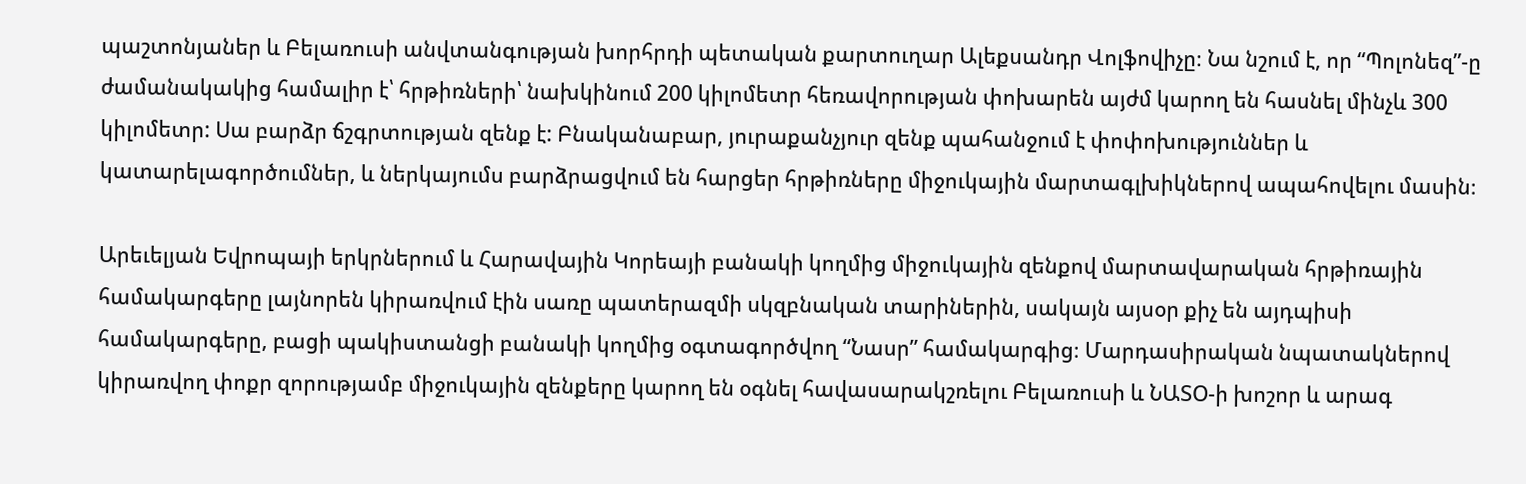պաշտոնյաներ և Բելառուսի անվտանգության խորհրդի պետական քարտուղար Ալեքսանդր Վոլֆովիչը։ Նա նշում է, որ “Պոլոնեզ”-ը ժամանակակից համալիր է՝ հրթիռների՝ նախկինում 200 կիլոմետր հեռավորության փոխարեն այժմ կարող են հասնել մինչև 300 կիլոմետր: Սա բարձր ճշգրտության զենք է: Բնականաբար, յուրաքանչյուր զենք պահանջում է փոփոխություններ և կատարելագործումներ, և ներկայումս բարձրացվում են հարցեր հրթիռները միջուկային մարտագլխիկներով ապահովելու մասին։

Արեւելյան Եվրոպայի երկրներում և Հարավային Կորեայի բանակի կողմից միջուկային զենքով մարտավարական հրթիռային համակարգերը լայնորեն կիրառվում էին սառը պատերազմի սկզբնական տարիներին, սակայն այսօր քիչ են այդպիսի համակարգերը, բացի պակիստանցի բանակի կողմից օգտագործվող “Նասր” համակարգից։ Մարդասիրական նպատակներով կիրառվող փոքր զորությամբ միջուկային զենքերը կարող են օգնել հավասարակշռելու Բելառուսի և ՆԱՏՕ-ի խոշոր և արագ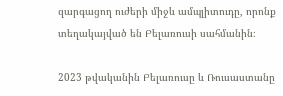զարգացող ուժերի միջև ամպլիտուդը, որոնք տեղակայված են Բելառուսի սահմանին։

2023 թվականին Բելառուսը և Ռուսաստանը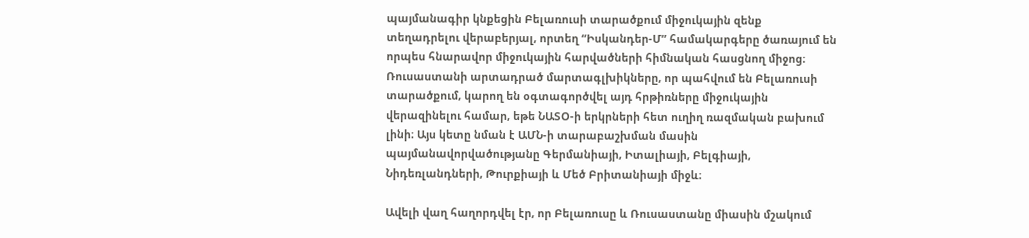պայմանագիր կնքեցին Բելառուսի տարածքում միջուկային զենք տեղադրելու վերաբերյալ, որտեղ “Իսկանդեր-Մ” համակարգերը ծառայում են որպես հնարավոր միջուկային հարվածների հիմնական հասցնող միջոց։ Ռուսաստանի արտադրած մարտագլխիկները, որ պահվում են Բելառուսի տարածքում, կարող են օգտագործվել այդ հրթիռները միջուկային վերազինելու համար, եթե ՆԱՏՕ-ի երկրների հետ ուղիղ ռազմական բախում լինի։ Այս կետը նման է ԱՄՆ-ի տարաբաշխման մասին պայմանավորվածությանը Գերմանիայի, Իտալիայի, Բելգիայի, Նիդեռլանդների, Թուրքիայի և Մեծ Բրիտանիայի միջև։

Ավելի վաղ հաղորդվել էր, որ Բելառուսը և Ռուսաստանը միասին մշակում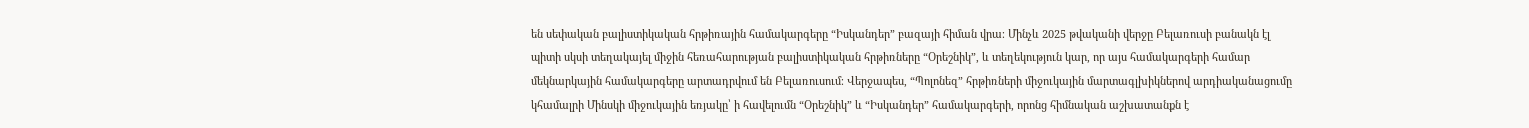են սեփական բալիստիկական հրթիռային համակարգերը “Իսկանդեր” բազայի հիման վրա։ Մինչև 2025 թվականի վերջը Բելառուսի բանակն էլ պիտի սկսի տեղակայել միջին հեռահարության բալիստիկական հրթիռները “Օրեշնիկ”, և տեղեկություն կար, որ այս համակարգերի համար մեկնարկային համակարգերը արտադրվում են Բելառուսում։ Վերջապես, “Պոլոնեզ” հրթիռների միջուկային մարտագլխիկներով արդիականացումը կհամալրի Մինսկի միջուկային եռյակը՝ ի հավելումն “Օրեշնիկ” և “Իսկանդեր” համակարգերի, որոնց հիմնական աշխատանքն է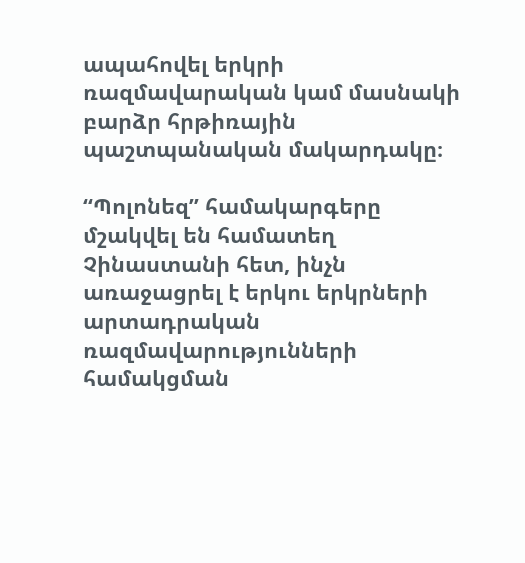ապահովել երկրի ռազմավարական կամ մասնակի բարձր հրթիռային պաշտպանական մակարդակը։

“Պոլոնեզ” համակարգերը մշակվել են համատեղ Չինաստանի հետ, ինչն առաջացրել է երկու երկրների արտադրական ռազմավարությունների համակցման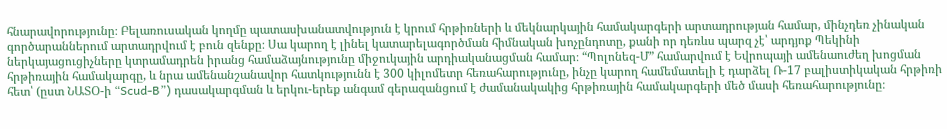հնարավորությունը։ Բելառուսական կողմը պատասխանատվություն է կրում հրթիռների և մեկնարկային համակարգերի արտադրության համար, մինչդեռ չինական գործարաններում արտադրվում է բուն զենքը։ Սա կարող է լինել կատարելագործման հիմնական խոչընդոտը, քանի որ դեռևս պարզ չէ՝ արդյոք Պեկինի ներկայացուցիչները կտրամադրեն իրանց համաձայնությունը միջուկային արդիականացման համար։ “Պոլոնեզ-Մ” համարվում է Եվրոպայի ամենաուժեղ խոցման հրթիռային համակարգը, և նրա ամենանշանավոր հատկությունն է 300 կիլոմետր հեռահարությունը, ինչը կարող համեմատելի է դարձել Ռ-17 բալիստիկական հրթիռի հետ՝ (ըստ ՆԱՏՕ-ի “Scud-B”) դասակարգման և երկու-երեք անգամ գերազանցում է ժամանակակից հրթիռային համակարգերի մեծ մասի հեռահարությունը։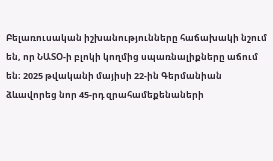Բելառուսական իշխանությունները հաճախակի նշում են, որ ՆԱՏՕ-ի բլոկի կողմից սպառնալիքները աճում են։ 2025 թվականի մայիսի 22-ին Գերմանիան ձևավորեց նոր 45-րդ զրահամեքենաների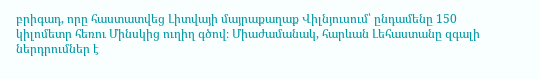բրիգադ, որը հաստատվեց Լիտվայի մայրաքաղաք Վիլնյուսում՝ ընդամենը 150 կիլոմետր հեռու Մինսկից ուղիղ գծով։ Միաժամանակ, հարևան Լեհաստանը զգալի ներդրումներ է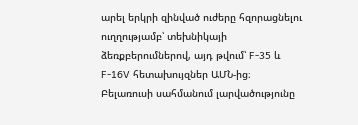արել երկրի զինված ուժերը հզորացնելու ուղղությամբ՝ տեխնիկայի ձեռքբերումներով, այդ թվում՝ F-35 և F-16V հետախույզներ ԱՄՆ-ից։ Բելառուսի սահմանում լարվածությունը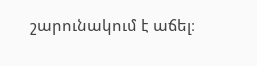շարունակում է աճել։